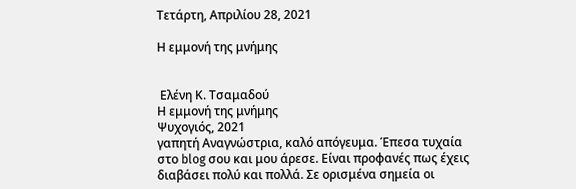Τετάρτη, Απριλίου 28, 2021

Η εμμονή της μνήμης


 Ελένη Κ. Τσαμαδού
Η εμμονή της μνήμης
Ψυχογιός, 2021
γαπητή Αναγνώστρια, καλό απόγευμα. Έπεσα τυχαία στο blog σου και μου άρεσε. Είναι προφανές πως έχεις διαβάσει πολύ και πολλά. Σε ορισμένα σημεία οι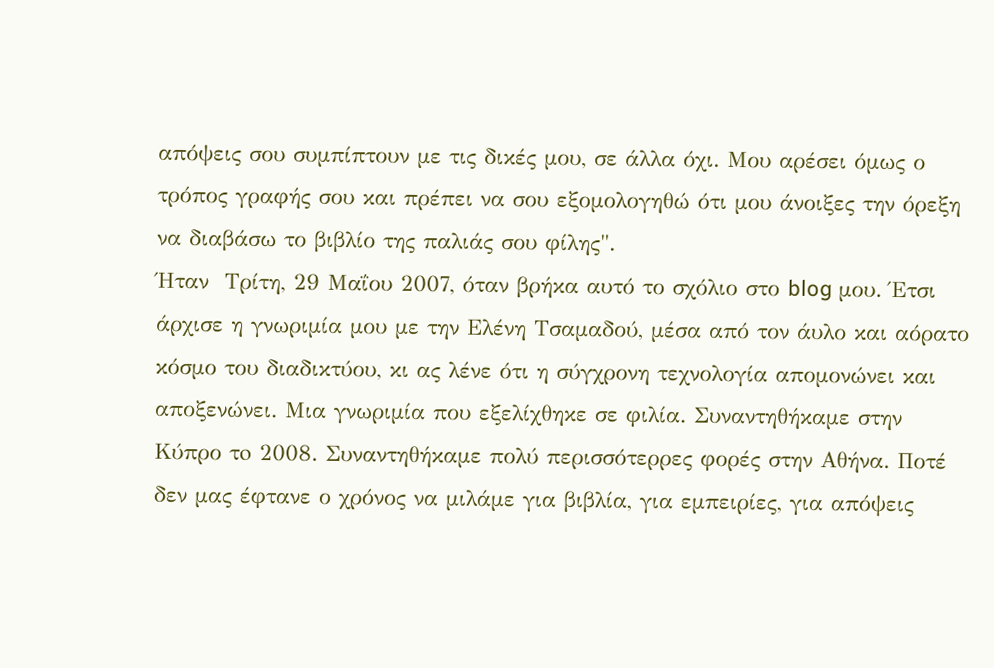απόψεις σου συμπίπτουν με τις δικές μου, σε άλλα όχι. Μου αρέσει όμως ο τρόπος γραφής σου και πρέπει να σου εξομολογηθώ ότι μου άνοιξες την όρεξη να διαβάσω το βιβλίο της παλιάς σου φίλης".
Ήταν  Τρίτη, 29 Μαΐου 2007, όταν βρήκα αυτό το σχόλιο στο blog μου. Έτσι άρχισε η γνωριμία μου με την Ελένη Τσαμαδού, μέσα από τον άυλο και αόρατο κόσμο του διαδικτύου, κι ας λένε ότι η σύγχρονη τεχνολογία απομονώνει και αποξενώνει. Μια γνωριμία που εξελίχθηκε σε φιλία. Συναντηθήκαμε στην Κύπρο τo 2008. Συναντηθήκαμε πολύ περισσότερρες φορές στην Αθήνα. Ποτέ δεν μας έφτανε ο χρόνος να μιλάμε για βιβλία, για εμπειρίες, για απόψεις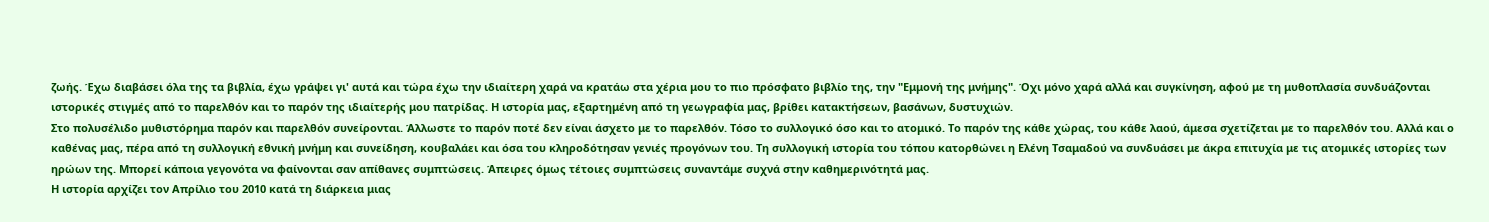ζωής. Έχω διαβάσει όλα της τα βιβλία, έχω γράψει γι' αυτά και τώρα έχω την ιδιαίτερη χαρά να κρατάω στα χέρια μου το πιο πρόσφατο βιβλίο της, την "Εμμονή της μνήμης". Όχι μόνο χαρά αλλά και συγκίνηση, αφού με τη μυθοπλασία συνδυάζονται ιστορικές στιγμές από το παρελθόν και το παρόν της ιδιαίτερής μου πατρίδας. Η ιστορία μας, εξαρτημένη από τη γεωγραφία μας, βρίθει κατακτήσεων, βασάνων, δυστυχιών.
Στο πολυσέλιδο μυθιστόρημα παρόν και παρελθόν συνείρονται. Άλλωστε το παρόν ποτέ δεν είναι άσχετο με το παρελθόν. Τόσο το συλλογικό όσο και το ατομικό. Το παρόν της κάθε χώρας, του κάθε λαού, άμεσα σχετίζεται με το παρελθόν του. Αλλά και ο καθένας μας, πέρα από τη συλλογική εθνική μνήμη και συνείδηση, κουβαλάει και όσα του κληροδότησαν γενιές προγόνων του. Τη συλλογική ιστορία του τόπου κατορθώνει η Ελένη Τσαμαδού να συνδυάσει με άκρα επιτυχία με τις ατομικές ιστορίες των ηρώων της. Μπορεί κάποια γεγονότα να φαίνονται σαν απίθανες συμπτώσεις. Άπειρες όμως τέτοιες συμπτώσεις συναντάμε συχνά στην καθημερινότητά μας.
Η ιστορία αρχίζει τον Απρίλιο του 2010 κατά τη διάρκεια μιας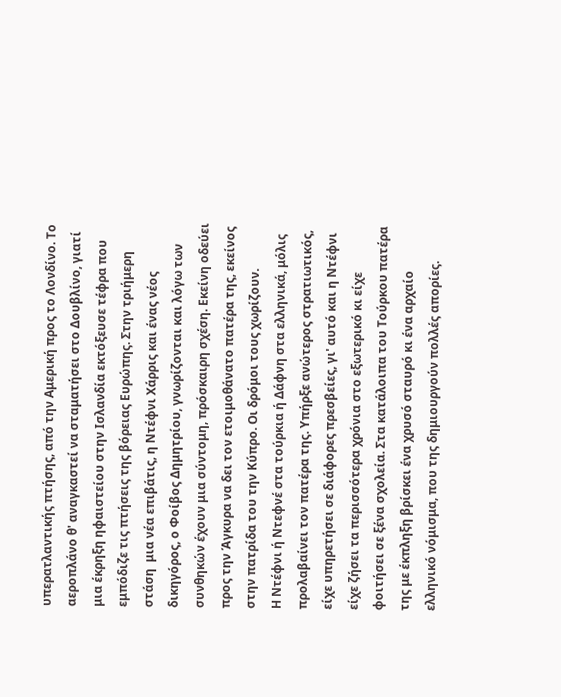υπερατλαντικής πτήσης, από την Αμερική προς το Λονδίνο. Το αεροπλάνο θ' αναγκαστεί να σταματήσει στο Δουβλίνο, γιατί μια έκρηξη ηφαιστείου στην Ισλανδία εκτόξευσε τέφρα που εμπόδιζε τις πτήσεις της βόρειας Ευρώπης. Στην τριήμερη στάση  μια νέα επιβάτις, η Ντέφνι Χάρρις και ένας νέος δικηγόρος, ο Φοίβος Δημητρίου, γνωρίζονται και λόγω των συνθηκών έχουν μια σύντομη, πρόσκαιρη σχέση. Εκείνη οδεύει προς την Άγκυρα να δει τον ετοιμοθάνατο πατέρα της, εκείνος στην πατρίδα του την Κύπρο. Οι δρόμοι τους χωρίζουν.
Η Ντέφνι ή Ντεφνέ στα τούρκια ή Δάφνη στα ελληνικά, μόλις προλαβαίνει τον πατέρα της. Υπήρξε ανώτερος στρατιωτικός, είχε υπηρετήσει σε διάφορες πρεσβείες, γι' αυτό και η Ντέφνι είχε ζήσει τα περισσότερα χρόνια στο εξωτερικό κι είχε φοιτήσει σε ξένα σχολεία. Στα κατάλοιπα του Τούρκου πατέρα της με έκπληξη βρίσκει ένα χρυσό σταυρό κι ένα αρχαίο ελληνικό νόμισμα, που της δημιουργούν πολλές απορίες.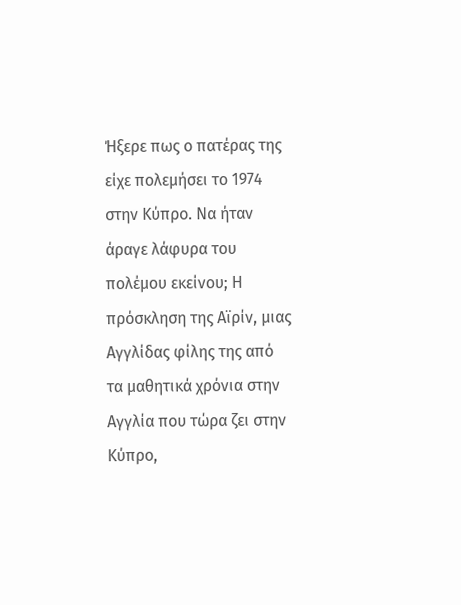Ήξερε πως ο πατέρας της είχε πολεμήσει το 1974 στην Κύπρο. Να ήταν άραγε λάφυρα του πολέμου εκείνου; Η πρόσκληση της Αϊρίν, μιας Αγγλίδας φίλης της από τα μαθητικά χρόνια στην Αγγλία που τώρα ζει στην Κύπρο,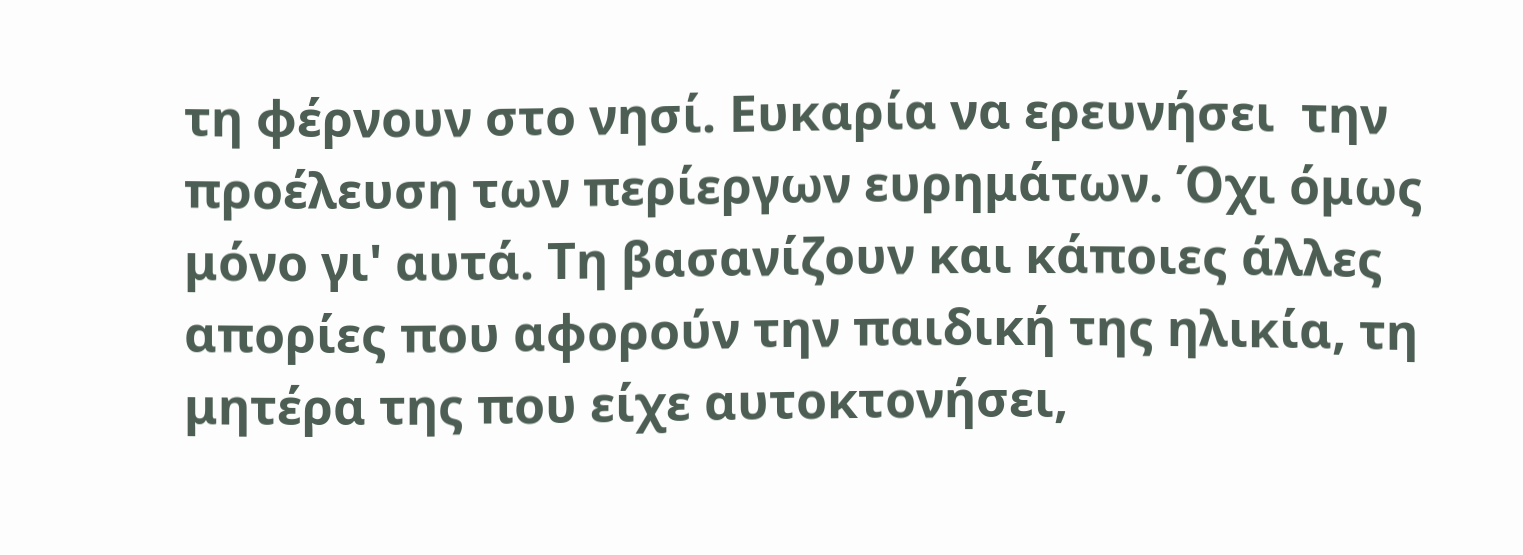τη φέρνουν στο νησί. Ευκαρία να ερευνήσει  την προέλευση των περίεργων ευρημάτων. Όχι όμως μόνο γι' αυτά. Τη βασανίζουν και κάποιες άλλες απορίες που αφορούν την παιδική της ηλικία, τη μητέρα της που είχε αυτοκτονήσει,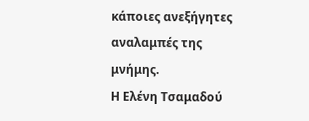κάποιες ανεξήγητες αναλαμπές της μνήμης.
Η Ελένη Τσαμαδού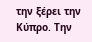την ξέρει την Κύπρο. Την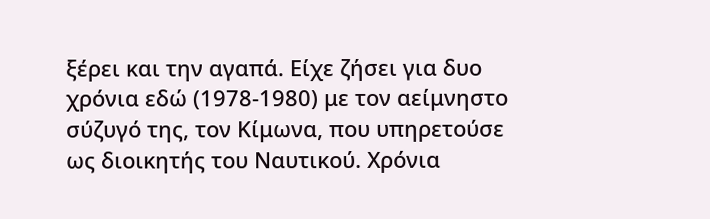ξέρει και την αγαπά. Είχε ζήσει για δυο χρόνια εδώ (1978-1980) με τον αείμνηστο σύζυγό της, τον Κίμωνα, που υπηρετούσε ως διοικητής του Ναυτικού. Χρόνια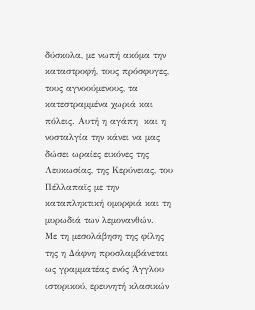δύσκολα, με νωπή ακόμα την καταστροφή, τους πρόσφυγες, τους αγνοούμενους, τα κατεστραμμένα χωριά και πόλεις. Αυτή η αγάπη  και η νοσταλγία την κάνει να μας δώσει ωραίες εικόνες της Λευκωσίας, της Κερύνειας, του Πέλλαπαϊς με την καταπληκτική ομορφιά και τη μυρωδιά των λεμονανθών.
Με τη μεσολάβηση της φίλης της η Δάφνη προσλαμβάνεται ως γραμματέας ενός Άγγλου ιστορικού, ερευνητή κλασικών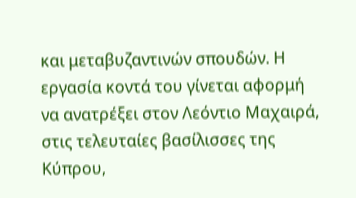και μεταβυζαντινών σπουδών. Η εργασία κοντά του γίνεται αφορμή να ανατρέξει στον Λεόντιο Μαχαιρά, στις τελευταίες βασίλισσες της Κύπρου,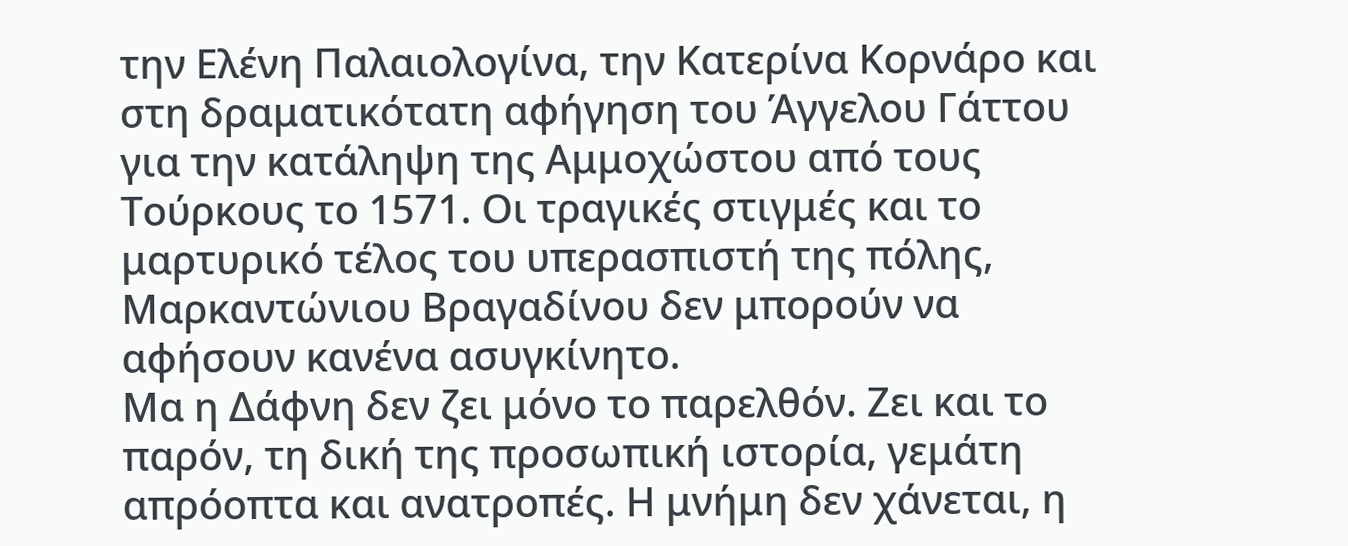την Ελένη Παλαιολογίνα, την Κατερίνα Κορνάρο και στη δραματικότατη αφήγηση του Άγγελου Γάττου για την κατάληψη της Αμμοχώστου από τους Τούρκους το 1571. Οι τραγικές στιγμές και το μαρτυρικό τέλος του υπερασπιστή της πόλης, Μαρκαντώνιου Βραγαδίνου δεν μπορούν να αφήσουν κανένα ασυγκίνητο.
Μα η Δάφνη δεν ζει μόνο το παρελθόν. Ζει και το παρόν, τη δική της προσωπική ιστορία, γεμάτη απρόοπτα και ανατροπές. Η μνήμη δεν χάνεται, η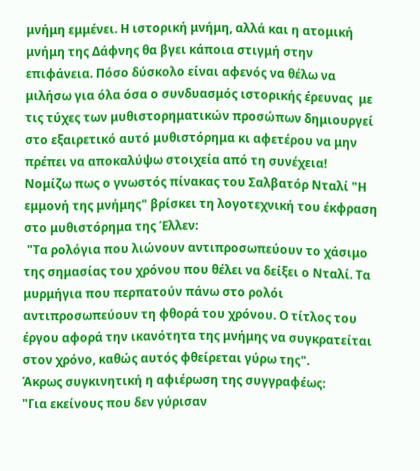μνήμη εμμένει. Η ιστορική μνήμη, αλλά και η ατομική μνήμη της Δάφνης θα βγει κάποια στιγμή στην επιφάνεια. Πόσο δύσκολο είναι αφενός να θέλω να μιλήσω για όλα όσα ο συνδυασμός ιστορικής έρευνας  με τις τύχες των μυθιστορηματικών προσώπων δημιουργεί  στο εξαιρετικό αυτό μυθιστόρημα κι αφετέρου να μην πρέπει να αποκαλύψω στοιχεία από τη συνέχεια!
Νομίζω πως ο γνωστός πίνακας του Σαλβατόρ Νταλί "Η εμμονή της μνήμης" βρίσκει τη λογοτεχνική του έκφραση στο μυθιστόρημα της Έλλεν:
 "Τα ρολόγια που λιώνουν αντιπροσωπεύουν το χάσιμο της σημασίας του χρόνου που θέλει να δείξει ο Νταλί. Τα μυρμήγια που περπατούν πάνω στο ρολόι αντιπροσωπεύουν τη φθορά του χρόνου. Ο τίτλος του έργου αφορά την ικανότητα της μνήμης να συγκρατείται στον χρόνο, καθώς αυτός φθείρεται γύρω της".
Άκρως συγκινητική η αφιέρωση της συγγραφέως:
"Για εκείνους που δεν γύρισαν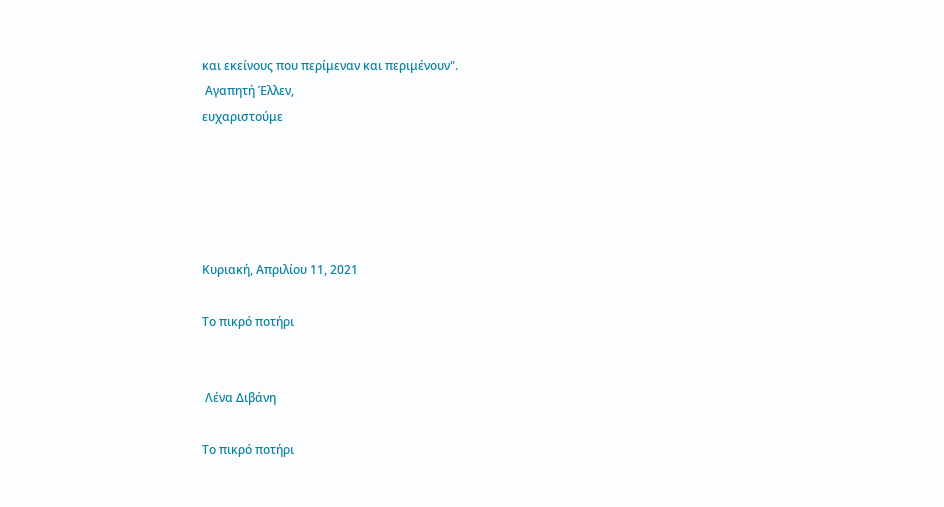και εκείνους που περίμεναν και περιμένουν".
 Αγαπητή Έλλεν,
ευχαριστούμε





Κυριακή, Απριλίου 11, 2021

Το πικρό ποτήρι


 Λένα Διβάνη

Το πικρό ποτήρι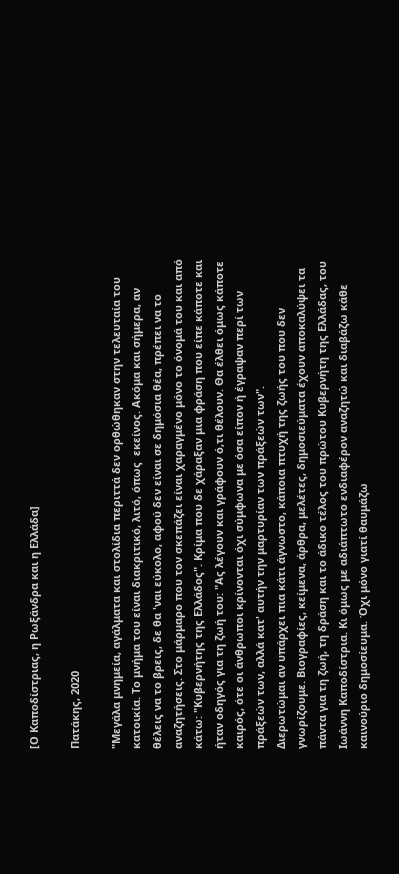[Ο Καποδίστριας, η Ρωξάνδρα και η Ελλάδα]

Πατάκης, 2020

"Μεγάλα μνημεία, αγάλματα και στολίδια περιττά δεν ορθώθηκαν στην τελευταία του κατοικία. Το μνήμα του είναι διακριτικό, λιτό, όπως  εκείνος. Ακόμα και σήμερα, αν θέλεις να το βρεις, δε θα 'ναι εύκολο, αφού δεν είναι σε δημόσια θέα, πρέπει να το αναζητήσεις. Στο μάρμαρο που τον σκεπάζει είναι χαραγμένο μόνο το όνομά του και από κάτω: "Κυβερνήτης της Ελλάδος". Κρίμα που δε χάραξαν μια φράση που είπε κάποτε και ήταν οδηγός για τη ζωή του: "Ας λέγουν και γράφουν ό,τι θέλουν. Θα έλθει όμως κάποτε καιρός, ότε οι άνθρωποι κρίνονται όχι σύμφωνα με όσα είπον ή έγραψαν περί των πράξεών των, αλλά κατ' αυτήν την μαρτυρίαν των πράξεών των".
Διερωτώμαι αν υπάρχει πια κάτι άγνωστο, κάποια πτυχή της ζωής του που δεν γνωρίζουμε. Βιογραφίες, κείμενα, άρθρα, μελέτες, δημοσιεύματα έχουν αποκαλύψει τα πάντα για τη ζωή, τη δράση και το άδικο τέλος του πρώτου Κυβερνήτη της Ελλάδας, του Ιωάννη Καποδίστρια. Κι όμως με αδιάπτωτο ενδιαφέρον αναζητώ και διαβάζω κάθε καινούριο δημοσίευμα. Όχι μόνο γιατί θαυμάζω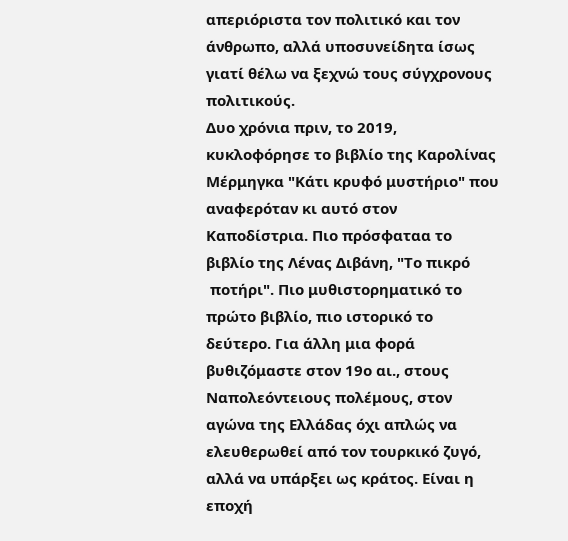απεριόριστα τον πολιτικό και τον άνθρωπο, αλλά υποσυνείδητα ίσως γιατί θέλω να ξεχνώ τους σύγχρονους πολιτικούς.
Δυο χρόνια πριν, το 2019, κυκλοφόρησε το βιβλίο της Καρολίνας Μέρμηγκα "Κάτι κρυφό μυστήριο" που αναφερόταν κι αυτό στον Καποδίστρια. Πιο πρόσφαταα το βιβλίο της Λένας Διβάνη, "Το πικρό
 ποτήρι". Πιο μυθιστορηματικό το πρώτο βιβλίο, πιο ιστορικό το δεύτερο. Για άλλη μια φορά βυθιζόμαστε στον 19ο αι., στους Ναπολεόντειους πολέμους, στον αγώνα της Ελλάδας όχι απλώς να ελευθερωθεί από τον τουρκικό ζυγό, αλλά να υπάρξει ως κράτος. Είναι η εποχή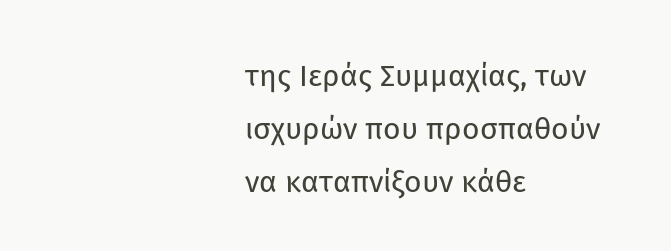της Ιεράς Συμμαχίας, των ισχυρών που προσπαθούν να καταπνίξουν κάθε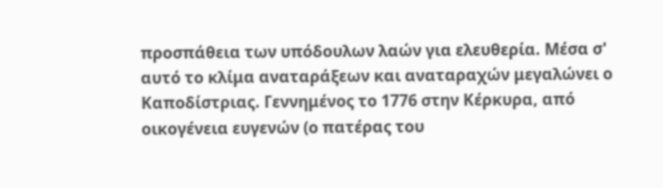προσπάθεια των υπόδουλων λαών για ελευθερία. Μέσα σ' αυτό το κλίμα αναταράξεων και αναταραχών μεγαλώνει ο Καποδίστριας. Γεννημένος το 1776 στην Κέρκυρα, από οικογένεια ευγενών (ο πατέρας του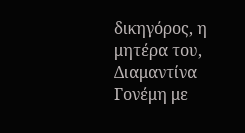δικηγόρος, η μητέρα του, Διαμαντίνα Γονέμη με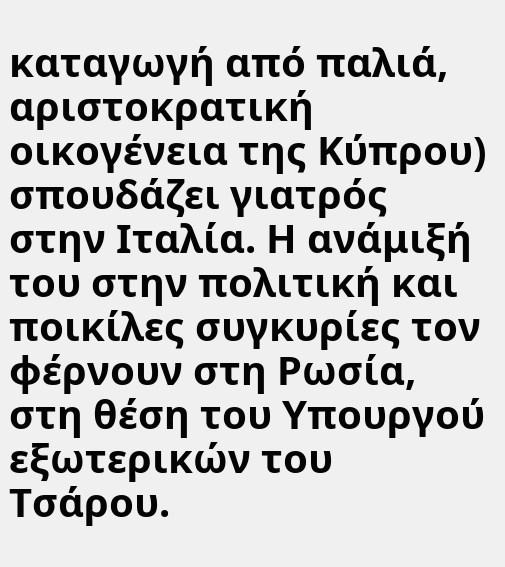καταγωγή από παλιά, αριστοκρατική οικογένεια της Κύπρου) σπουδάζει γιατρός στην Ιταλία. Η ανάμιξή του στην πολιτική και ποικίλες συγκυρίες τον φέρνουν στη Ρωσία, στη θέση του Υπουργού εξωτερικών του Τσάρου.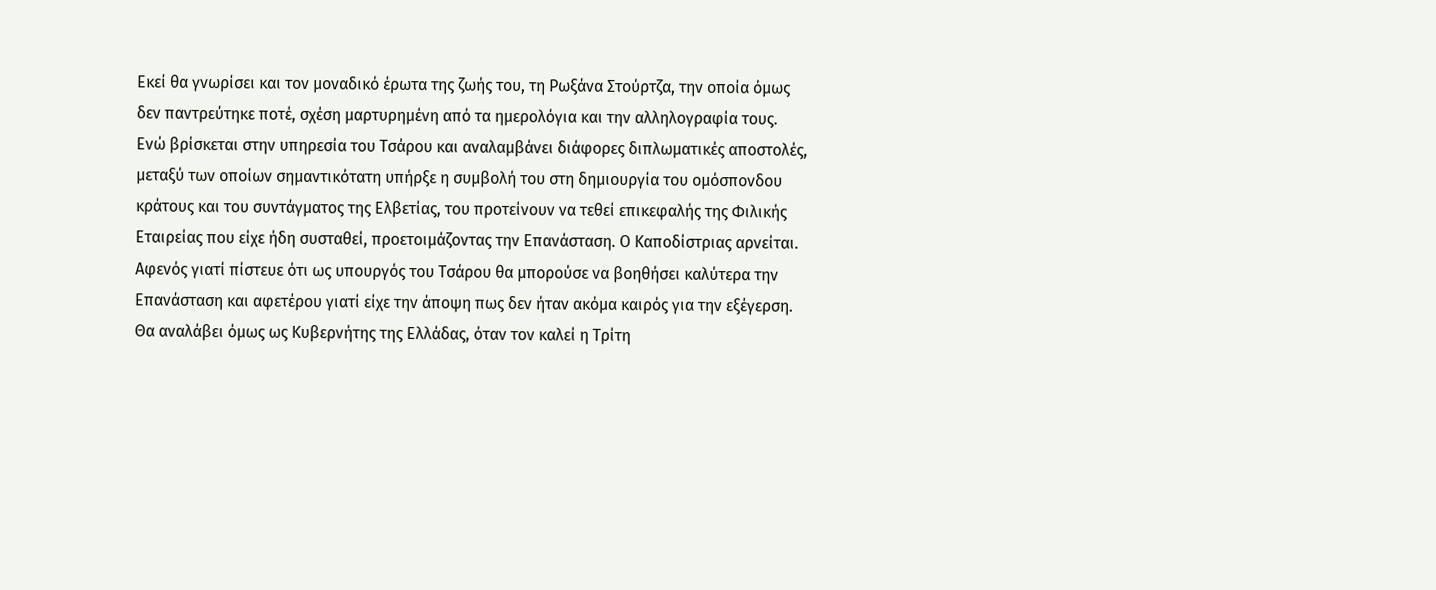Εκεί θα γνωρίσει και τον μοναδικό έρωτα της ζωής του, τη Ρωξάνα Στούρτζα, την οποία όμως δεν παντρεύτηκε ποτέ, σχέση μαρτυρημένη από τα ημερολόγια και την αλληλογραφία τους.
Ενώ βρίσκεται στην υπηρεσία του Τσάρου και αναλαμβάνει διάφορες διπλωματικές αποστολές, μεταξύ των οποίων σημαντικότατη υπήρξε η συμβολή του στη δημιουργία του ομόσπονδου κράτους και του συντάγματος της Ελβετίας, του προτείνουν να τεθεί επικεφαλής της Φιλικής Εταιρείας που είχε ήδη συσταθεί, προετοιμάζοντας την Επανάσταση. Ο Καποδίστριας αρνείται. Αφενός γιατί πίστευε ότι ως υπουργός του Τσάρου θα μπορούσε να βοηθήσει καλύτερα την Επανάσταση και αφετέρου γιατί είχε την άποψη πως δεν ήταν ακόμα καιρός για την εξέγερση.
Θα αναλάβει όμως ως Κυβερνήτης της Ελλάδας, όταν τον καλεί η Τρίτη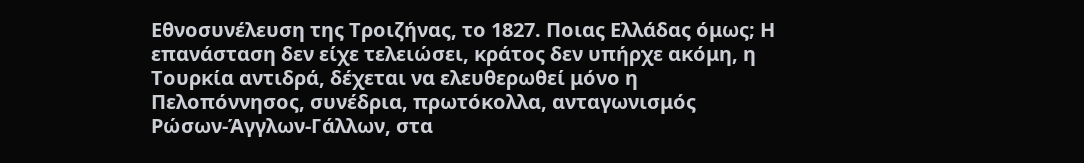Εθνοσυνέλευση της Τροιζήνας, το 1827. Ποιας Ελλάδας όμως; Η επανάσταση δεν είχε τελειώσει, κράτος δεν υπήρχε ακόμη, η Τουρκία αντιδρά, δέχεται να ελευθερωθεί μόνο η Πελοπόννησος, συνέδρια, πρωτόκολλα, ανταγωνισμός Ρώσων-Άγγλων-Γάλλων, στα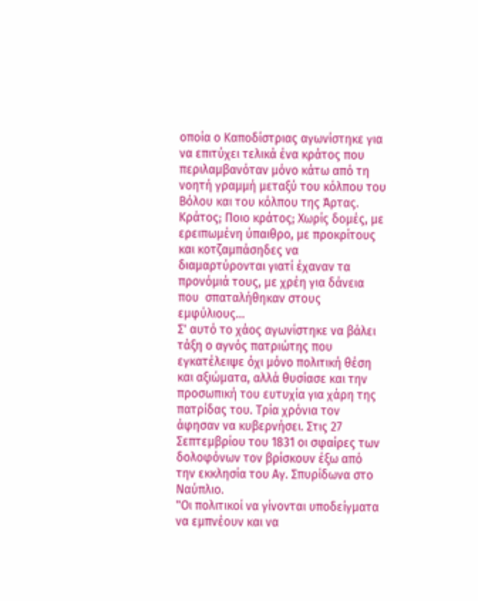οποία ο Καποδίστριας αγωνίστηκε για να επιτύχει τελικά ένα κράτος που περιλαμβανόταν μόνο κάτω από τη νοητή γραμμή μεταξύ του κόλπου του Βόλου και του κόλπου της Άρτας. Κράτος; Ποιο κράτος; Χωρίς δομές, με ερειπωμένη ύπαιθρο, με προκρίτους και κοτζαμπάσηδες να διαμαρτύρονται γιατί έχαναν τα προνόμιά τους, με χρέη για δάνεια που  σπαταλήθηκαν στους εμφύλιους...
Σ' αυτό το χάος αγωνίστηκε να βάλει τάξη ο αγνός πατριώτης που εγκατέλειψε όχι μόνο πολιτική θέση και αξιώματα, αλλά θυσίασε και την προσωπική του ευτυχία για χάρη της πατρίδας του. Τρία χρόνια τον άφησαν να κυβερνήσει. Στις 27 Σεπτεμβρίου του 1831 οι σφαίρες των δολοφόνων τον βρίσκουν έξω από την εκκλησία του Αγ. Σπυρίδωνα στο Ναύπλιο.
"Οι πολιτικοί να γίνονται υποδείγματα να εμπνέουν και να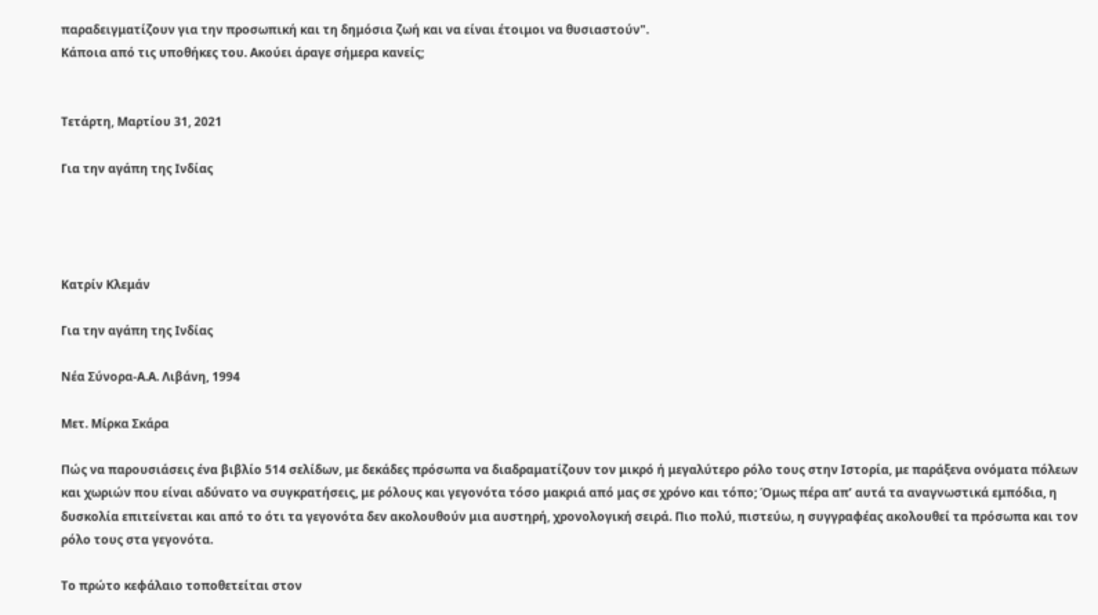παραδειγματίζουν για την προσωπική και τη δημόσια ζωή και να είναι έτοιμοι να θυσιαστούν".
Κάποια από τις υποθήκες του. Ακούει άραγε σήμερα κανείς;


Τετάρτη, Μαρτίου 31, 2021

Για την αγάπη της Ινδίας




Κατρίν Κλεμάν

Για την αγάπη της Ινδίας

Νέα Σύνορα-Α.Α. Λιβάνη, 1994

Μετ. Μίρκα Σκάρα

Πώς να παρουσιάσεις ένα βιβλίο 514 σελίδων, με δεκάδες πρόσωπα να διαδραματίζουν τον μικρό ή μεγαλύτερο ρόλο τους στην Ιστορία, με παράξενα ονόματα πόλεων και χωριών που είναι αδύνατο να συγκρατήσεις, με ρόλους και γεγονότα τόσο μακριά από μας σε χρόνο και τόπο; Όμως πέρα απ’ αυτά τα αναγνωστικά εμπόδια, η δυσκολία επιτείνεται και από το ότι τα γεγονότα δεν ακολουθούν μια αυστηρή, χρονολογική σειρά. Πιο πολύ, πιστεύω, η συγγραφέας ακολουθεί τα πρόσωπα και τον ρόλο τους στα γεγονότα.

Το πρώτο κεφάλαιο τοποθετείται στον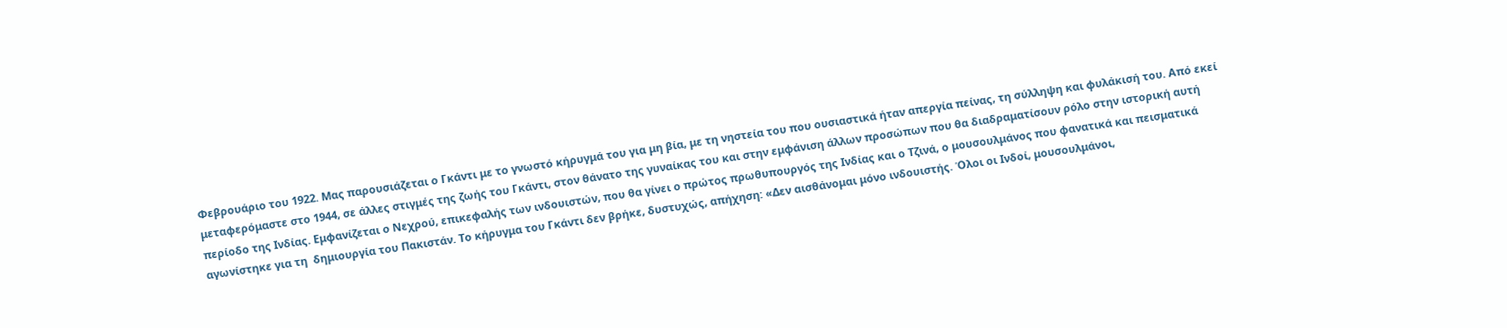Φεβρουάριο του 1922. Μας παρουσιάζεται ο Γκάντι με το γνωστό κήρυγμά του για μη βία, με τη νηστεία του που ουσιαστικά ήταν απεργία πείνας, τη σύλληψη και φυλάκισή του. Από εκεί μεταφερόμαστε στο 1944, σε άλλες στιγμές της ζωής του Γκάντι, στον θάνατο της γυναίκας του και στην εμφάνιση άλλων προσώπων που θα διαδραματίσουν ρόλο στην ιστορική αυτή περίοδο της Ινδίας. Εμφανίζεται ο Νεχρού, επικεφαλής των ινδουιστών, που θα γίνει ο πρώτος πρωθυπουργός της Ινδίας και ο Τζινά, ο μουσουλμάνος που φανατικά και πεισματικά αγωνίστηκε για τη  δημιουργία του Πακιστάν. Το κήρυγμα του Γκάντι δεν βρήκε, δυστυχώς, απήχηση: «Δεν αισθάνομαι μόνο ινδουιστής. Όλοι οι Ινδοί, μουσουλμάνοι,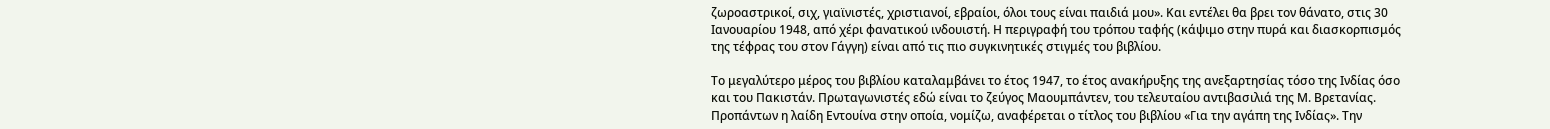ζωροαστρικοί, σιχ, γιαϊνιστές, χριστιανοί, εβραίοι, όλοι τους είναι παιδιά μου». Και εντέλει θα βρει τον θάνατο, στις 30 Ιανουαρίου 1948, από χέρι φανατικού ινδουιστή. Η περιγραφή του τρόπου ταφής (κάψιμο στην πυρά και διασκορπισμός της τέφρας του στον Γάγγη) είναι από τις πιο συγκινητικές στιγμές του βιβλίου.

Το μεγαλύτερο μέρος του βιβλίου καταλαμβάνει το έτος 1947, το έτος ανακήρυξης της ανεξαρτησίας τόσο της Ινδίας όσο και του Πακιστάν. Πρωταγωνιστές εδώ είναι το ζεύγος Μαουμπάντεν, του τελευταίου αντιβασιλιά της Μ. Βρετανίας. Προπάντων η λαίδη Εντουίνα στην οποία, νομίζω, αναφέρεται ο τίτλος του βιβλίου «Για την αγάπη της Ινδίας». Την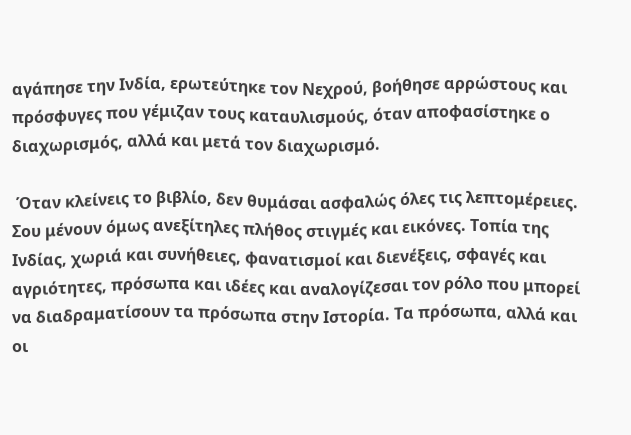αγάπησε την Ινδία, ερωτεύτηκε τον Νεχρού, βοήθησε αρρώστους και πρόσφυγες που γέμιζαν τους καταυλισμούς, όταν αποφασίστηκε ο διαχωρισμός, αλλά και μετά τον διαχωρισμό.

 Όταν κλείνεις το βιβλίο, δεν θυμάσαι ασφαλώς όλες τις λεπτομέρειες. Σου μένουν όμως ανεξίτηλες πλήθος στιγμές και εικόνες. Τοπία της Ινδίας, χωριά και συνήθειες, φανατισμοί και διενέξεις, σφαγές και αγριότητες, πρόσωπα και ιδέες και αναλογίζεσαι τον ρόλο που μπορεί να διαδραματίσουν τα πρόσωπα στην Ιστορία. Τα πρόσωπα, αλλά και οι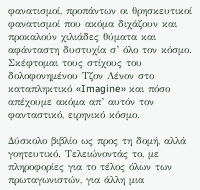φανατισμοί, προπάντων οι θρησκευτικοί φανατισμοί που ακόμα διχάζουν και προκαλούν χιλιάδες θύματα και αφάνταστη δυστυχία σ’ όλο τον κόσμο. Σκέφτομαι τους στίχους του δολοφονημένου Τζον Λένον στο καταπληκτικό «Imagine» και πόσο απέχουμε ακόμα απ’ αυτόν τον φανταστικό, ειρηνικό κόσμο.

Δύσκολο βιβλίο ως προς τη δομή, αλλά γοητευτικό. Τελειώνοντάς το, με πληροφορίες για το τέλος όλων των πρωταγωνιστών, για άλλη μια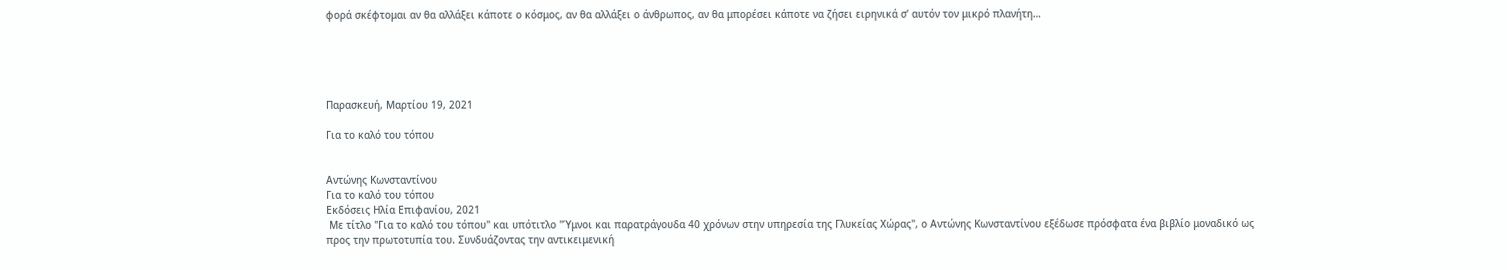φορά σκέφτομαι αν θα αλλάξει κάποτε ο κόσμος, αν θα αλλάξει ο άνθρωπος, αν θα μπορέσει κάποτε να ζήσει ειρηνικά σ’ αυτόν τον μικρό πλανήτη…





Παρασκευή, Μαρτίου 19, 2021

Για το καλό του τόπου


Αντώνης Κωνσταντίνου
Για το καλό του τόπου
Εκδόσεις Ηλία Επιφανίου, 2021
 Με τίτλο "Για το καλό του τόπου" και υπότιτλο "Ύμνοι και παρατράγουδα 40 χρόνων στην υπηρεσία της Γλυκείας Χώρας", ο Αντώνης Κωνσταντίνου εξέδωσε πρόσφατα ένα βιβλίο μοναδικό ως προς την πρωτοτυπία του. Συνδυάζοντας την αντικειμενική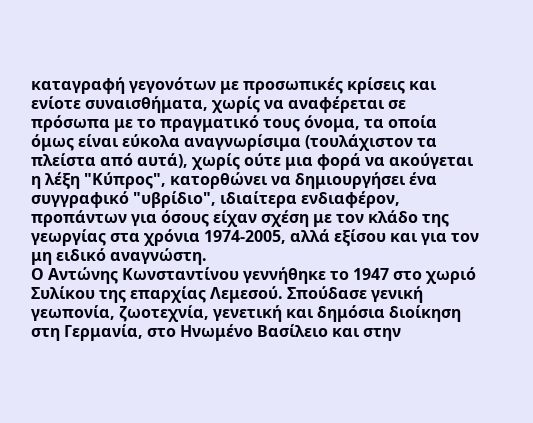καταγραφή γεγονότων με προσωπικές κρίσεις και ενίοτε συναισθήματα, χωρίς να αναφέρεται σε πρόσωπα με το πραγματικό τους όνομα, τα οποία όμως είναι εύκολα αναγνωρίσιμα (τουλάχιστον τα πλείστα από αυτά), χωρίς ούτε μια φορά να ακούγεται η λέξη "Κύπρος", κατορθώνει να δημιουργήσει ένα συγγραφικό "υβρίδιο", ιδιαίτερα ενδιαφέρον, προπάντων για όσους είχαν σχέση με τον κλάδο της γεωργίας στα χρόνια 1974-2005, αλλά εξίσου και για τον μη ειδικό αναγνώστη.
Ο Αντώνης Κωνσταντίνου γεννήθηκε το 1947 στο χωριό Συλίκου της επαρχίας Λεμεσού. Σπούδασε γενική γεωπονία, ζωοτεχνία, γενετική και δημόσια διοίκηση στη Γερμανία, στο Ηνωμένο Βασίλειο και στην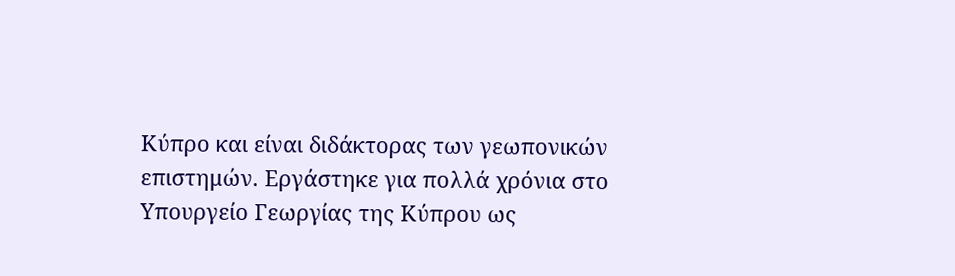Κύπρο και είναι διδάκτορας των γεωπονικών επιστημών. Εργάστηκε για πολλά χρόνια στο Υπουργείο Γεωργίας της Κύπρου ως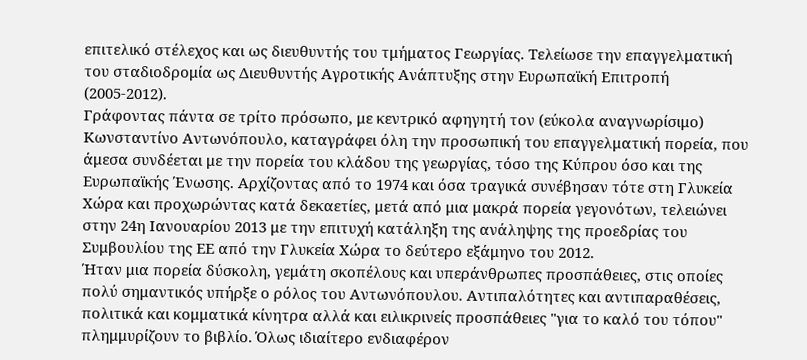επιτελικό στέλεχος και ως διευθυντής του τμήματος Γεωργίας. Τελείωσε την επαγγελματική του σταδιοδρομία ως Διευθυντής Αγροτικής Ανάπτυξης στην Ευρωπαϊκή Επιτροπή (2005-2012).
Γράφοντας πάντα σε τρίτο πρόσωπο, με κεντρικό αφηγητή τον (εύκολα αναγνωρίσιμο) Κωνσταντίνο Αντωνόπουλο, καταγράφει όλη την προσωπική του επαγγελματική πορεία, που άμεσα συνδέεται με την πορεία του κλάδου της γεωργίας, τόσο της Κύπρου όσο και της Ευρωπαϊκής Ένωσης. Αρχίζοντας από το 1974 και όσα τραγικά συνέβησαν τότε στη Γλυκεία Χώρα και προχωρώντας κατά δεκαετίες, μετά από μια μακρά πορεία γεγονότων, τελειώνει στην 24η Ιανουαρίου 2013 με την επιτυχή κατάληξη της ανάληψης της προεδρίας του Συμβουλίου της ΕΕ από την Γλυκεία Χώρα το δεύτερο εξάμηνο του 2012.
Ήταν μια πορεία δύσκολη, γεμάτη σκοπέλους και υπεράνθρωπες προσπάθειες, στις οποίες πολύ σημαντικός υπήρξε ο ρόλος του Αντωνόπουλου. Αντιπαλότητες και αντιπαραθέσεις, πολιτικά και κομματικά κίνητρα αλλά και ειλικρινείς προσπάθειες "για το καλό του τόπου" πλημμυρίζουν το βιβλίο. Όλως ιδιαίτερο ενδιαφέρον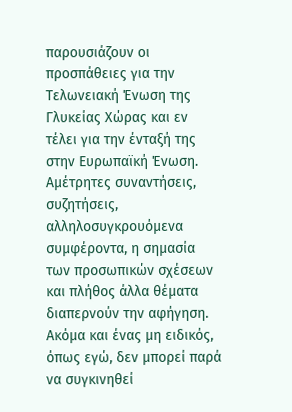παρουσιάζουν οι προσπάθειες για την Τελωνειακή Ένωση της Γλυκείας Χώρας και εν τέλει για την ένταξή της στην Ευρωπαϊκή Ένωση. Αμέτρητες συναντήσεις, συζητήσεις, αλληλοσυγκρουόμενα συμφέροντα, η σημασία των προσωπικών σχέσεων και πλήθος άλλα θέματα διαπερνούν την αφήγηση. Ακόμα και ένας μη ειδικός, όπως εγώ, δεν μπορεί παρά να συγκινηθεί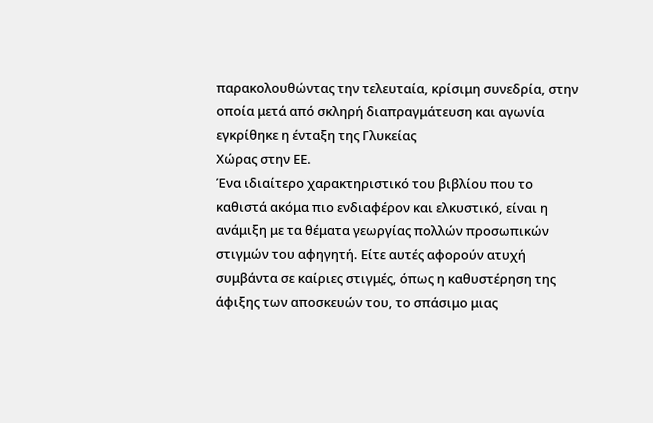παρακολουθώντας την τελευταία, κρίσιμη συνεδρία, στην οποία μετά από σκληρή διαπραγμάτευση και αγωνία εγκρίθηκε η ένταξη της Γλυκείας
Χώρας στην ΕΕ.
Ένα ιδιαίτερο χαρακτηριστικό του βιβλίου που το καθιστά ακόμα πιο ενδιαφέρον και ελκυστικό, είναι η ανάμιξη με τα θέματα γεωργίας πολλών προσωπικών στιγμών του αφηγητή. Είτε αυτές αφορούν ατυχή συμβάντα σε καίριες στιγμές, όπως η καθυστέρηση της άφιξης των αποσκευών του, το σπάσιμο μιας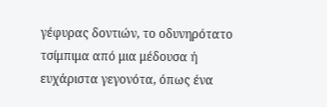γέφυρας δοντιών, το οδυνηρότατο τσίμπιμα από μια μέδουσα ή ευχάριστα γεγονότα, όπως ένα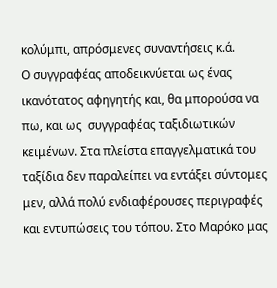κολύμπι, απρόσμενες συναντήσεις κ.ά.
Ο συγγραφέας αποδεικνύεται ως ένας ικανότατος αφηγητής και, θα μπορούσα να πω, και ως  συγγραφέας ταξιδιωτικών κειμένων. Στα πλείστα επαγγελματικά του ταξίδια δεν παραλείπει να εντάξει σύντομες μεν, αλλά πολύ ενδιαφέρουσες περιγραφές και εντυπώσεις του τόπου. Στο Μαρόκο μας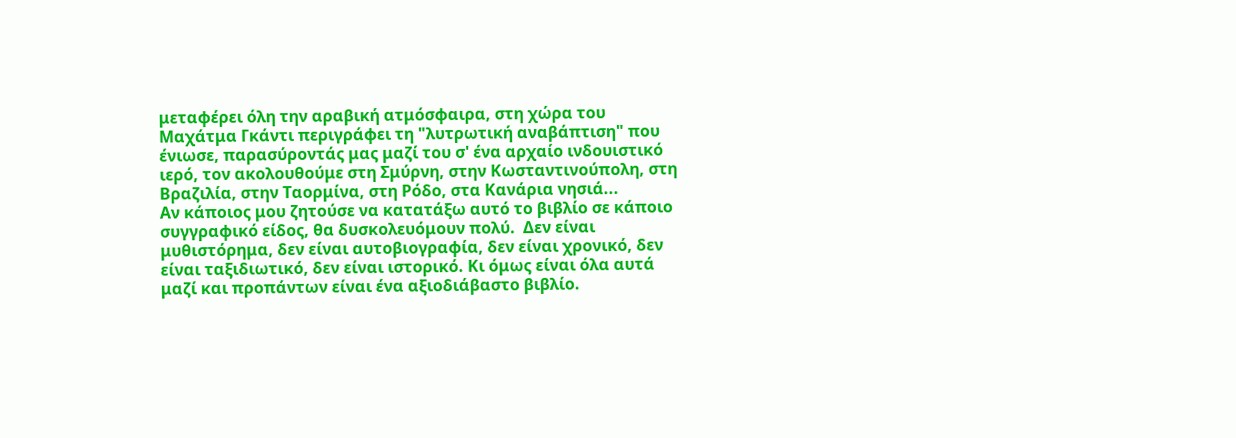μεταφέρει όλη την αραβική ατμόσφαιρα, στη χώρα του Μαχάτμα Γκάντι περιγράφει τη "λυτρωτική αναβάπτιση" που ένιωσε, παρασύροντάς μας μαζί του σ' ένα αρχαίο ινδουιστικό ιερό, τον ακολουθούμε στη Σμύρνη, στην Κωσταντινούπολη, στη Βραζιλία, στην Ταορμίνα, στη Ρόδο, στα Κανάρια νησιά...
Αν κάποιος μου ζητούσε να κατατάξω αυτό το βιβλίο σε κάποιο συγγραφικό είδος, θα δυσκολευόμουν πολύ.  Δεν είναι μυθιστόρημα, δεν είναι αυτοβιογραφία, δεν είναι χρονικό, δεν είναι ταξιδιωτικό, δεν είναι ιστορικό. Κι όμως είναι όλα αυτά μαζί και προπάντων είναι ένα αξιοδιάβαστο βιβλίο.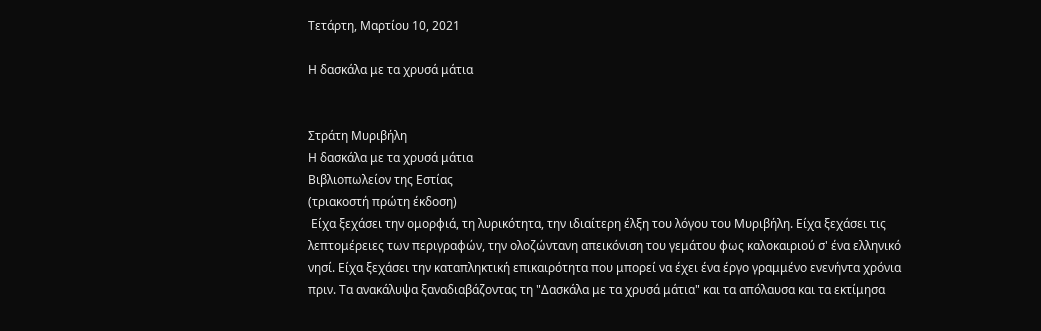Τετάρτη, Μαρτίου 10, 2021

Η δασκάλα με τα χρυσά μάτια


Στράτη Μυριβήλη
Η δασκάλα με τα χρυσά μάτια
Βιβλιοπωλείον της Εστίας
(τριακοστή πρώτη έκδοση)
 Είχα ξεχάσει την ομορφιά, τη λυρικότητα, την ιδιαίτερη έλξη του λόγου του Μυριβήλη. Είχα ξεχάσει τις λεπτομέρειες των περιγραφών, την ολοζώντανη απεικόνιση του γεμάτου φως καλοκαιριού σ' ένα ελληνικό νησί. Είχα ξεχάσει την καταπληκτική επικαιρότητα που μπορεί να έχει ένα έργο γραμμένο ενενήντα χρόνια πριν. Τα ανακάλυψα ξαναδιαβάζοντας τη "Δασκάλα με τα χρυσά μάτια" και τα απόλαυσα και τα εκτίμησα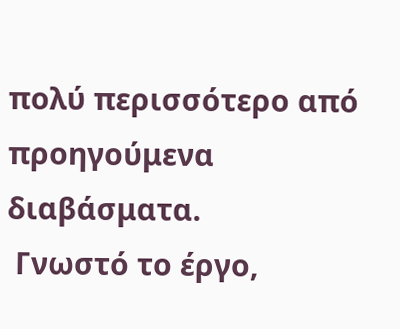πολύ περισσότερο από προηγούμενα διαβάσματα.
 Γνωστό το έργο,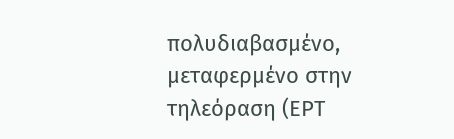πολυδιαβασμένο, μεταφερμένο στην τηλεόραση (ΕΡΤ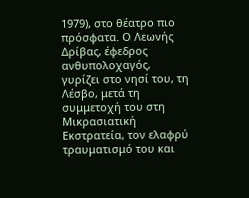1979), στο θέατρο πιο πρόσφατα. Ο Λεωνής Δρίβας, έφεδρος ανθυπολοχαγός, γυρίζει στο νησί του, τη Λέσβο, μετά τη συμμετοχή του στη Μικρασιατική Εκστρατεία, τον ελαφρύ τραυματισμό του και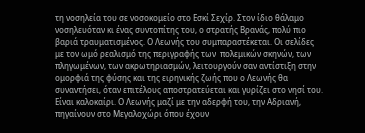τη νοσηλεία του σε νοσοκομείο στο Εσκί Σεχίρ. Στον ίδιο θάλαμο νοσηλευόταν κι ένας συντοπίτης του, ο στρατής Βρανάς, πολύ πιο βαριά τραυματισμένος. Ο Λεωνής του συμπαραστέκεται. Οι σελίδες με τον ωμό ρεαλισμό της περιγραφής των  πολεμικών σκηνών, των πληγωμένων, των ακρωτηριασμών, λειτουργούν σαν αντίστιξη στην ομορφιά της φύσης και της ειρηνικής ζωής που ο Λεωνής θα συναντήσει, όταν επιτέλους αποστρατεύεται και γυρίζει στο νησί του.
Είναι καλοκαίρι. Ο Λεωνής μαζί με την αδερφή του, την Αδριανή, πηγαίνουν στο Μεγαλοχώρι όπου έχουν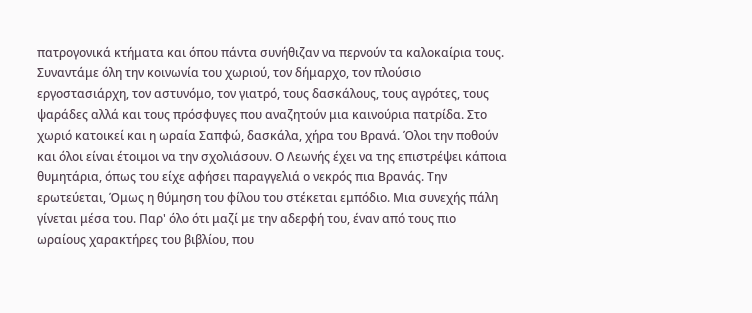πατρογονικά κτήματα και όπου πάντα συνήθιζαν να περνούν τα καλοκαίρια τους. Συναντάμε όλη την κοινωνία του χωριού, τον δήμαρχο, τον πλούσιο εργοστασιάρχη, τον αστυνόμο, τον γιατρό, τους δασκάλους, τους αγρότες, τους ψαράδες αλλά και τους πρόσφυγες που αναζητούν μια καινούρια πατρίδα. Στο χωριό κατοικεί και η ωραία Σαπφώ, δασκάλα, χήρα του Βρανά. Όλοι την ποθούν και όλοι είναι έτοιμοι να την σχολιάσουν. Ο Λεωνής έχει να της επιστρέψει κάποια θυμητάρια, όπως του είχε αφήσει παραγγελιά ο νεκρός πια Βρανάς. Την ερωτεύεται, Όμως η θύμηση του φίλου του στέκεται εμπόδιο. Μια συνεχής πάλη γίνεται μέσα του. Παρ' όλο ότι μαζί με την αδερφή του, έναν από τους πιο ωραίους χαρακτήρες του βιβλίου, που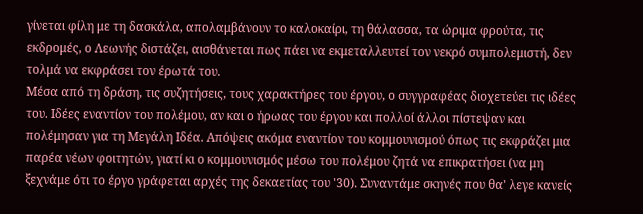γίνεται φίλη με τη δασκάλα, απολαμβάνουν το καλοκαίρι, τη θάλασσα, τα ώριμα φρούτα, τις εκδρομές, ο Λεωνής διστάζει, αισθάνεται πως πάει να εκμεταλλευτεί τον νεκρό συμπολεμιστή, δεν τολμά να εκφράσει τον έρωτά του.
Μέσα από τη δράση, τις συζητήσεις, τους χαρακτήρες του έργου, ο συγγραφέας διοχετεύει τις ιδέες του. Ιδέες εναντίον του πολέμου, αν και ο ήρωας του έργου και πολλοί άλλοι πίστεψαν και πολέμησαν για τη Μεγάλη Ιδέα. Απόψεις ακόμα εναντίον του κομμουνισμού όπως τις εκφράζει μια παρέα νέων φοιτητών, γιατί κι ο κομμουνισμός μέσω του πολέμου ζητά να επικρατήσει (να μη ξεχνάμε ότι το έργο γράφεται αρχές της δεκαετίας του '30). Συναντάμε σκηνές που θα' λεγε κανείς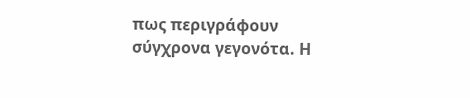πως περιγράφουν σύγχρονα γεγονότα. Η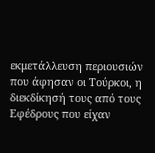εκμετάλλευση περιουσιών που άφησαν οι Τούρκοι, η διεκδίκησή τους από τους Εφέδρους που είχαν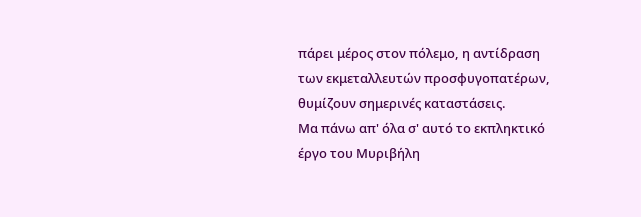πάρει μέρος στον πόλεμο, η αντίδραση των εκμεταλλευτών προσφυγοπατέρων, θυμίζουν σημερινές καταστάσεις.
Μα πάνω απ' όλα σ' αυτό το εκπληκτικό έργο του Μυριβήλη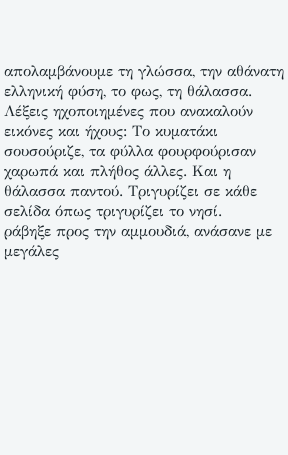απολαμβάνουμε τη γλώσσα, την αθάνατη ελληνική φύση, το φως, τη θάλασσα. Λέξεις ηχοποιημένες που ανακαλούν εικόνες και ήχους: Το κυματάκι σουσούριζε, τα φύλλα φουρφούρισαν χαρωπά και πλήθος άλλες. Και η θάλασσα παντού. Τριγυρίζει σε κάθε σελίδα όπως τριγυρίζει το νησί.
ράβηξε προς την αμμουδιά, ανάσανε με μεγάλες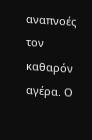αναπνοές τον καθαρόν αγέρα. Ο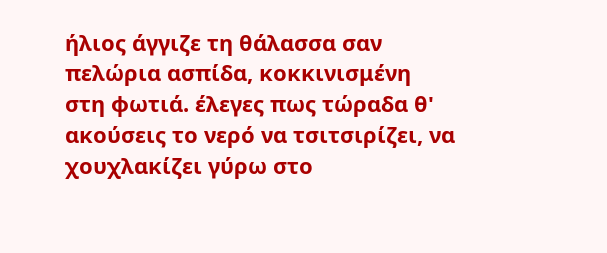ήλιος άγγιζε τη θάλασσα σαν πελώρια ασπίδα, κοκκινισμένη στη φωτιά. έλεγες πως τώραδα θ' ακούσεις το νερό να τσιτσιρίζει, να χουχλακίζει γύρω στο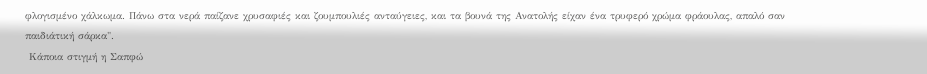φλογισμένο χάλκωμα. Πάνω στα νερά παίζανε χρυσαφιές και ζουμπουλιές ανταύγειες, και τα βουνά της Ανατολής είχαν ένα τρυφερό χρώμα φράουλας, απαλό σαν παιδιάτική σάρκα".
 Κάποια στιγμή η Σαπφώ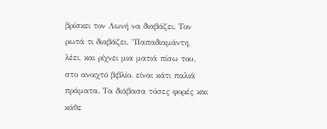βρίσκει τον Λωνή να διαβάζει. Τον ρωτά τι διαβάζει. "Παπαδιαμάντη, λέει, και ρίχνει μια ματιά πίσω του, στο ανοιχτό βιβλίο. είναι κάτι παλιά πράματα. Τα διάβασα τόσες φορές και κάθε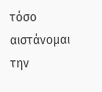τόσο αιστάνομαι την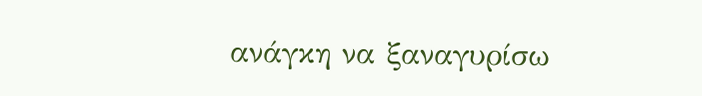ανάγκη να ξαναγυρίσω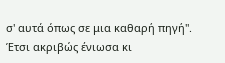σ' αυτά όπως σε μια καθαρή πηγή".
Έτσι ακριβώς ένιωσα κι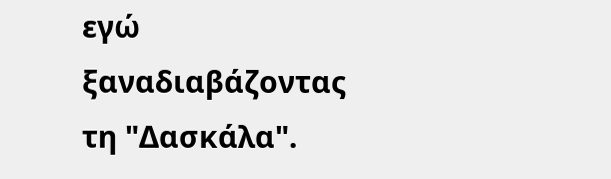εγώ ξαναδιαβάζοντας τη "Δασκάλα".